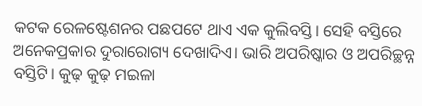କଟକ ରେଳଷ୍ଟେଶନର ପଛପଟେ ଥାଏ ଏକ କୁଲିବସ୍ତି। ସେହି ବସ୍ତିରେ ଅନେକପ୍ରକାର ଦୁରାରୋଗ୍ୟ ଦେଖାଦିଏ। ଭାରି ଅପରିଷ୍କାର ଓ ଅପରିଚ୍ଛନ୍ନ ବସ୍ତିଟି। କୁଢ଼ କୁଢ଼ ମଇଳା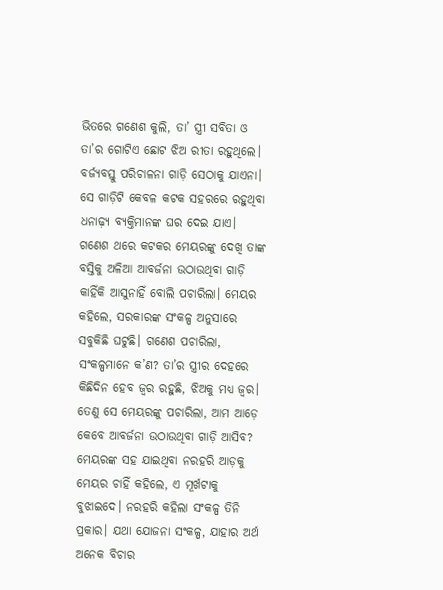ଭିତରେ ଗଣେଶ କୁଲି, ତା’ ସ୍ତ୍ରୀ ସବିତା ଓ ତା’ର ଗୋଟିଏ ଛୋଟ ଝିଅ ରୀତା ରହୁଥିଲେ। ବର୍ଜ୍ୟବସ୍ତୁ ପରିଚାଳନା ଗାଡ଼ି ସେଠାକୁ ଯାଏନା। ସେ ଗାଡ଼ିଟି କେବଳ କଟକ ସହରରେ ରହୁଥିବା ଧନାଢ଼୍ୟ ବ୍ୟକ୍ତିମାନଙ୍କ ଘର ଦେଇ ଯାଏ। ଗଣେଶ ଥରେ କଟକର ମେୟରଙ୍କୁ ଦେଖି ତାଙ୍କ ବସ୍ତିକୁ ଅଳିଆ ଆବର୍ଜନା ଉଠାଉଥିବା ଗାଡ଼ି କାହିଁକି ଆସୁନାହିଁ ବୋଲି ପଚାରିଲା। ମେୟର କହିଲେ, ସରକାରଙ୍କ ସଂକଳ୍ପ ଅନୁସାରେ ସବୁକିଛି ଘଟୁଛି। ଗଣେଶ ପଚାରିଲା, ସଂକଳ୍ପମାନେ କ’ଣ? ତା’ର ସ୍ତ୍ରୀର ଦେହରେ କିଛିଦିନ ହେବ ଜ୍ୱର ରହୁଛି, ଝିଅକୁ ମଧ୍ୟ ଜ୍ୱର। ତେଣୁ ସେ ମେୟରଙ୍କୁ ପଚାରିଲା, ଆମ ଆଡ଼େ କେବେ ଆବର୍ଜନା ଉଠାଉଥିବା ଗାଡ଼ି ଆସିବ?
ମେୟରଙ୍କ ସହ ଯାଇଥିବା ନରହରି ଆଡ଼କୁ ମେୟର ଚାହିଁ କହିଲେ, ଏ ମୂର୍ଖଟାକୁ ବୁଝାଇଦେ। ନରହରି କହିଲା ସଂକଳ୍ପ ତିନି ପ୍ରକାର। ଯଥା ଯୋଜନା ସଂକଳ୍ପ, ଯାହାର ଅର୍ଥ ଅନେକ ବିଚାର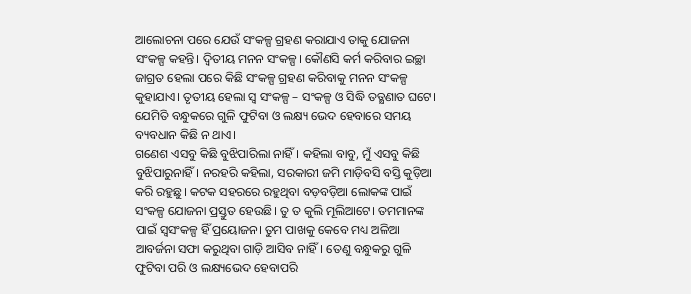ଆଲୋଚନା ପରେ ଯେଉଁ ସଂକଳ୍ପ ଗ୍ରହଣ କରାଯାଏ ତାକୁ ଯୋଜନା ସଂକଳ୍ପ କହନ୍ତି। ଦ୍ୱିତୀୟ ମନନ ସଂକଳ୍ପ। କୌଣସି କର୍ମ କରିବାର ଇଚ୍ଛା ଜାଗ୍ରତ ହେଲା ପରେ କିଛି ସଂକଳ୍ପ ଗ୍ରହଣ କରିବାକୁ ମନନ ସଂକଳ୍ପ କୁହାଯାଏ। ତୃତୀୟ ହେଲା ସ୍ବ ସଂକଳ୍ପ – ସଂକଳ୍ପ ଓ ସିଦ୍ଧି ତତ୍କ୍ଷଣାତ ଘଟେ। ଯେମିତି ବନ୍ଧୁକରେ ଗୁଳି ଫୁଟିବା ଓ ଲକ୍ଷ୍ୟ ଭେଦ ହେବାରେ ସମୟ ବ୍ୟବଧାନ କିଛି ନ ଥାଏ।
ଗଣେଶ ଏସବୁ କିଛି ବୁଝିପାରିଲା ନାହିଁ। କହିଲା ବାବୁ, ମୁଁ ଏସବୁ କିଛି ବୁଝିପାରୁନାହିଁ। ନରହରି କହିଲା, ସରକାରୀ ଜମି ମାଡ଼ିବସି ବସ୍ତି କୁଡ଼ିଆ କରି ରହୁଛୁ। କଟକ ସହରରେ ରହୁଥିବା ବଡ଼ବଡ଼ିଆ ଲୋକଙ୍କ ପାଇଁ ସଂକଳ୍ପ ଯୋଜନା ପ୍ରସ୍ତୁତ ହେଉଛି। ତୁ ତ କୁଲି ମୂଲିଆଟେ। ତମମାନଙ୍କ ପାଇଁ ସ୍ବସଂକଳ୍ପ ହିଁ ପ୍ରୟୋଜନ। ତୁମ ପାଖକୁ କେବେ ମଧ୍ୟ ଅଳିଆ ଆବର୍ଜନା ସଫା କରୁଥିବା ଗାଡ଼ି ଆସିବ ନାହିଁ। ତେଣୁ ବନ୍ଧୁକରୁ ଗୁଳି ଫୁଟିବା ପରି ଓ ଲକ୍ଷ୍ୟଭେଦ ହେବାପରି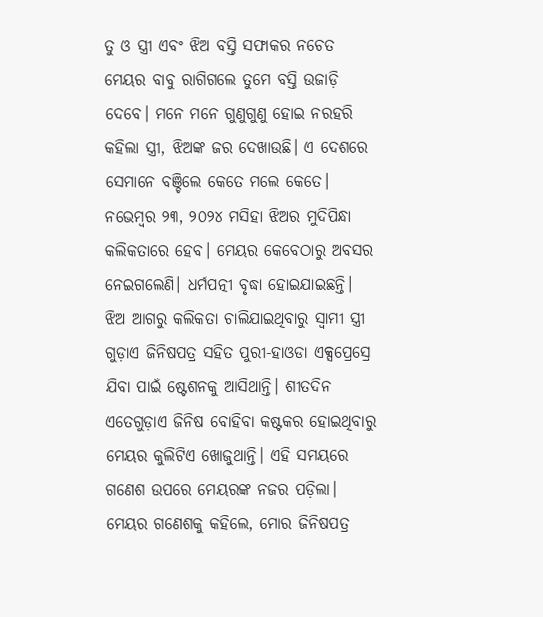ତୁ ଓ ସ୍ତ୍ରୀ ଏବଂ ଝିଅ ବସ୍ତି ସଫାକର ନଚେତ ମେୟର ବାବୁ ରାଗିଗଲେ ତୁମେ ବସ୍ତି ଉଜାଡ଼ି ଦେବେ। ମନେ ମନେ ଗୁଣୁଗୁଣୁ ହୋଇ ନରହରି କହିଲା ସ୍ତ୍ରୀ, ଝିଅଙ୍କ ଜର ଦେଖାଉଛି। ଏ ଦେଶରେ ସେମାନେ ବଞ୍ଚିଲେ କେତେ ମଲେ କେତେ।
ନଭେମ୍ବର ୨୩, ୨୦୨୪ ମସିହା ଝିଅର ମୁଦିପିନ୍ଧା କଲିକତାରେ ହେବ। ମେୟର କେବେଠାରୁ ଅବସର ନେଇଗଲେଣି। ଧର୍ମପତ୍ନୀ ବୃଦ୍ଧା ହୋଇଯାଇଛନ୍ତି। ଝିଅ ଆଗରୁ କଲିକତା ଚାଲିଯାଇଥିବାରୁ ସ୍ବାମୀ ସ୍ତ୍ରୀ ଗୁଡ଼ାଏ ଜିନିଷପତ୍ର ସହିତ ପୁରୀ-ହାଓଡା ଏକ୍ସପ୍ରେସ୍ରେ ଯିବା ପାଇଁ ଷ୍ଟେଶନକୁ ଆସିଥାନ୍ତି। ଶୀତଦିନ ଏତେଗୁଡ଼ାଏ ଜିନିଷ ବୋହିବା କଷ୍ଟକର ହୋଇଥିବାରୁ ମେୟର କୁଲିଟିଏ ଖୋଜୁଥାନ୍ତି। ଏହି ସମୟରେ ଗଣେଶ ଉପରେ ମେୟରଙ୍କ ନଜର ପଡ଼ିଲା। ମେୟର ଗଣେଶକୁ କହିଲେ, ମୋର ଜିନିଷପତ୍ର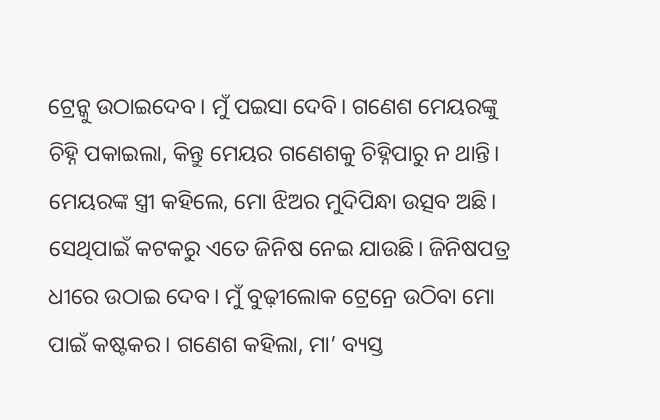ଟ୍ରେନ୍କୁ ଉଠାଇଦେବ। ମୁଁ ପଇସା ଦେବି। ଗଣେଶ ମେୟରଙ୍କୁ ଚିହ୍ନି ପକାଇଲା, କିନ୍ତୁ ମେୟର ଗଣେଶକୁ ଚିହ୍ନିପାରୁ ନ ଥାନ୍ତି। ମେୟରଙ୍କ ସ୍ତ୍ରୀ କହିଲେ, ମୋ ଝିଅର ମୁଦିପିନ୍ଧା ଉତ୍ସବ ଅଛି। ସେଥିପାଇଁ କଟକରୁ ଏତେ ଜିନିଷ ନେଇ ଯାଉଛି। ଜିନିଷପତ୍ର ଧୀରେ ଉଠାଇ ଦେବ। ମୁଁ ବୁଢ଼ୀଲୋକ ଟ୍ରେନ୍ରେ ଉଠିବା ମୋ ପାଇଁ କଷ୍ଟକର। ଗଣେଶ କହିଲା, ମା’ ବ୍ୟସ୍ତ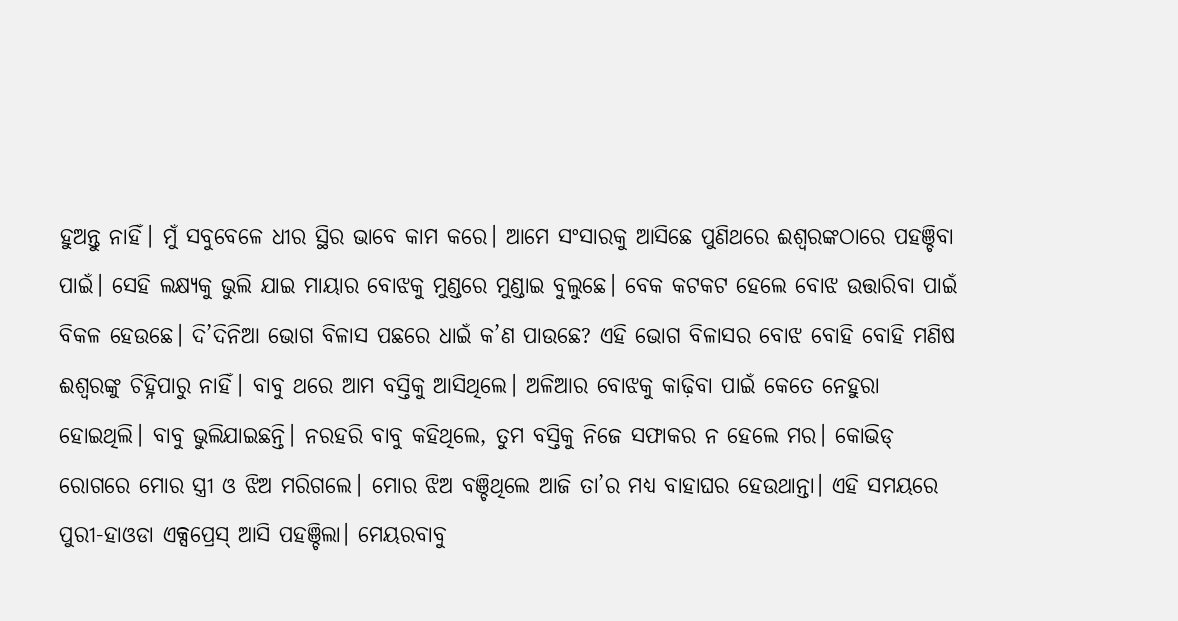ହୁଅନ୍ତୁ ନାହିଁ। ମୁଁ ସବୁବେଳେ ଧୀର ସ୍ଥିର ଭାବେ କାମ କରେ। ଆମେ ସଂସାରକୁ ଆସିଛେ ପୁଣିଥରେ ଈଶ୍ୱରଙ୍କଠାରେ ପହଞ୍ଚିବା ପାଇଁ। ସେହି ଲକ୍ଷ୍ୟକୁ ଭୁଲି ଯାଇ ମାୟାର ବୋଝକୁ ମୁଣ୍ଡରେ ମୁଣ୍ଡାଇ ବୁଲୁଛେ। ବେକ କଟକଟ ହେଲେ ବୋଝ ଉତ୍ତାରିବା ପାଇଁ ବିକଳ ହେଉଛେ। ଦି’ଦିନିଆ ଭୋଗ ବିଳାସ ପଛରେ ଧାଇଁ କ’ଣ ପାଉଛେ? ଏହି ଭୋଗ ବିଳାସର ବୋଝ ବୋହି ବୋହି ମଣିଷ ଈଶ୍ୱରଙ୍କୁ ଚିହ୍ନିପାରୁ ନାହିଁ। ବାବୁ ଥରେ ଆମ ବସ୍ତିକୁ ଆସିଥିଲେ। ଅଳିଆର ବୋଝକୁ କାଢ଼ିବା ପାଇଁ କେତେ ନେହୁରା ହୋଇଥିଲି। ବାବୁ ଭୁଲିଯାଇଛନ୍ତି। ନରହରି ବାବୁ କହିଥିଲେ, ତୁମ ବସ୍ତିକୁ ନିଜେ ସଫାକର ନ ହେଲେ ମର। କୋଭିଡ୍ ରୋଗରେ ମୋର ସ୍ତ୍ରୀ ଓ ଝିଅ ମରିଗଲେ। ମୋର ଝିଅ ବଞ୍ଚିଥିଲେ ଆଜି ତା’ର ମଧ୍ୟ ବାହାଘର ହେଉଥାନ୍ତା। ଏହି ସମୟରେ ପୁରୀ-ହାଓଡା ଏକ୍ସପ୍ରେସ୍ ଆସି ପହଞ୍ଚିଲା। ମେୟରବାବୁ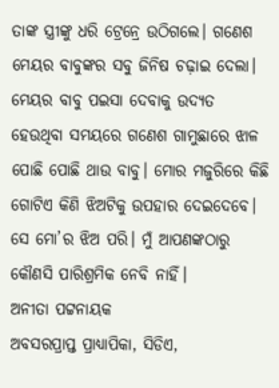ତାଙ୍କ ସ୍ତ୍ରୀଙ୍କୁ ଧରି ଟ୍ରେନ୍ରେ ଉଠିଗଲେ। ଗଣେଶ ମେୟର ବାବୁଙ୍କର ସବୁ ଜିନିଷ ଚଢ଼ାଇ ଦେଲା। ମେୟର ବାବୁ ପଇସା ଦେବାକୁ ଉଦ୍ୟତ ହେଉଥିବା ସମୟରେ ଗଣେଶ ଗାମୁଛାରେ ଝାଳ ପୋଛି ପୋଛି ଥାଉ ବାବୁ। ମୋର ମଜୁରିରେ କିଛି ଗୋଟିଏ କିଣି ଝିଅଟିକୁ ଉପହାର ଦେଇଦେବେ। ସେ ମୋ’ର ଝିଅ ପରି। ମୁଁ ଆପଣଙ୍କଠାରୁ କୌଣସି ପାରିଶ୍ରମିକ ନେବି ନାହିଁ।
ଅନୀତା ପଟ୍ଟନାୟକ
ଅବସରପ୍ରାପ୍ତ ପ୍ରାଧ୍ୟାପିକା, ସିଡିଏ,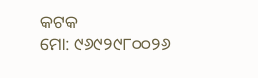କଟକ
ମୋ: ୯୬୯୨୯୮୦୦୨୬